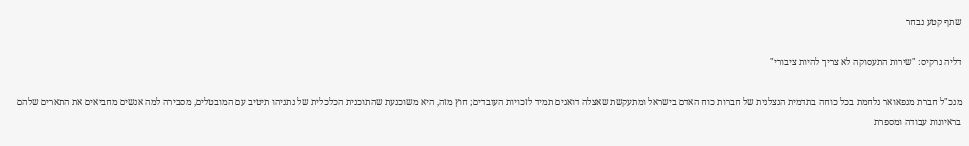שתף קטע נבחר

דליה נרקיס: "שירות התעסוקה לא צריך להיות ציבורי"

מנכ"ל חברת מנפאואר נלחמת בכל כוחה בתדמית הנצלנית של חברות כוח האדם בישראל ומתעקשת שאצלה דואגים תמיד לזכויות העובדים; חוץ מזה, היא משוכנעת שהתוכנית הכלכלית של נתניהו תיטיב עם המובטלים, מסבירה למה אנשים מחביאים את התארים שלהם בראיונות עבודה ומספרת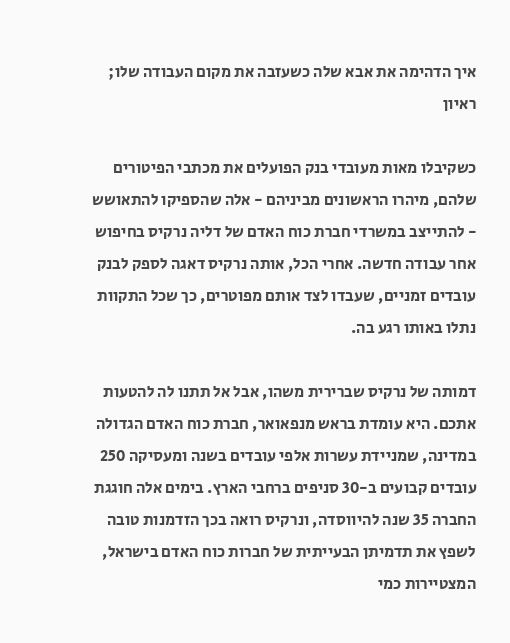איך הדהימה את אבא שלה כשעזבה את מקום העבודה שלו; ראיון

כשקיבלו מאות מעובדי בנק הפועלים את מכתבי הפיטורים שלהם, מיהרו הראשונים מביניהם - אלה שהספיקו להתאושש - להתייצב במשרדי חברת כוח האדם של דליה נרקיס בחיפוש אחר עבודה חדשה. אחרי הכל, אותה נרקיס דאגה לספק לבנק עובדים זמניים, שעבדו לצד אותם מפוטרים, כך שכל התקוות נתלו באותו רגע בה.

דמותה של נרקיס שברירית משהו, אבל אל תתנו לה להטעות אתכם. היא עומדת בראש מנפאואר, חברת כוח האדם הגדולה במדינה, שמניידת עשרות אלפי עובדים בשנה ומעסיקה 250 עובדים קבועים ב-30 סניפים ברחבי הארץ. בימים אלה חוגגת החברה 35 שנה להיווסדה, ונרקיס רואה בכך הזדמנות טובה לשפץ את תדמיתן הבעייתית של חברות כוח האדם בישראל, המצטיירות כמי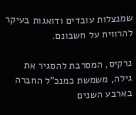שמנצלות עובדים ודואגות בעיקר להרוויח על חשבונם.

נרקיס, המסרבת להסגיר את גילה, משמשת כמנכ"ל החברה בארבע השנים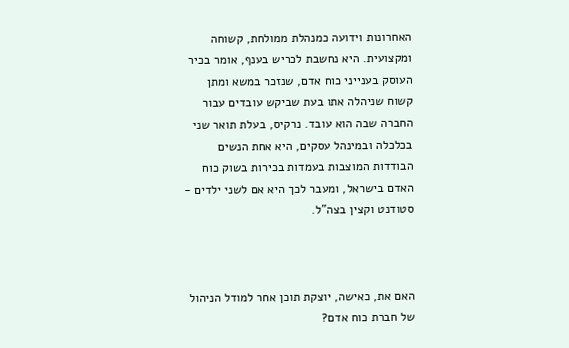האחרונות וידועה כמנהלת ממולחת, קשוחה ומקצועית. היא נחשבת לכריש בענף, אומר בכיר העוסק בענייני כוח אדם, שנזכר במשא ומתן קשוח שניהלה אתו בעת שביקש עובדים עבור החברה שבה הוא עובד. נרקיס, בעלת תואר שני בכלכלה ובמינהל עסקים, היא אחת הנשים הבודדות המוצבות בעמדות בכירות בשוק כוח האדם בישראל, ומעבר לכך היא אם לשני ילדים - סטודנט וקצין בצה"ל.



האם את, כאישה, יוצקת תוכן אחר למודל הניהול של חברת כוח אדם?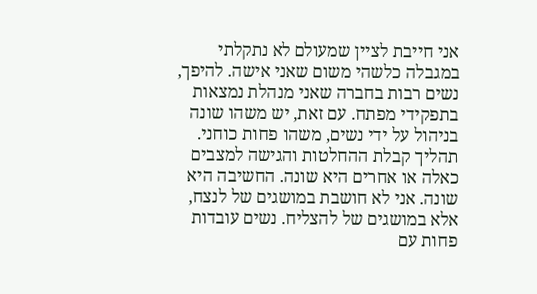אני חייבת לציין שמעולם לא נתקלתי במגבלה כלשהי משום שאני אישה. להיפך, נשים רבות בחברה שאני מנהלת נמצאות בתפקידי מפתח. עם זאת, יש משהו שונה בניהול על ידי נשים, משהו פחות כוחני. תהליך קבלת ההחלטות והגישה למצבים כאלה או אחרים היא שונה. החשיבה היא שונה. אני לא חושבת במושגים של לנצח, אלא במושגים של להצליח. נשים עובדות פחות עם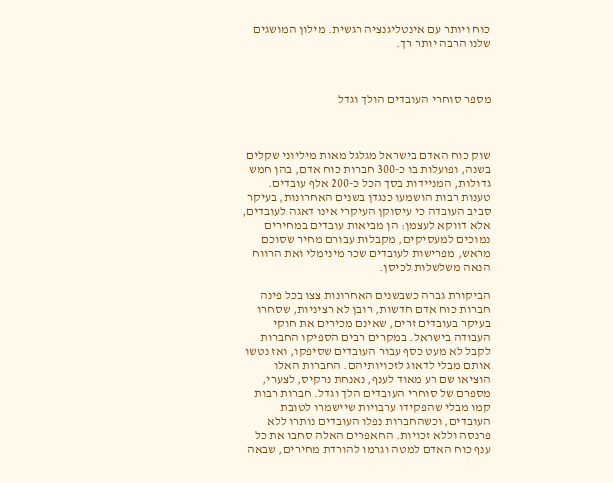כוח ויותר עם אינטליגנציה רגשית. מילון המושגים שלנו הרבה יותר רך.



מספר סוחרי העובדים הולך וגדל



שוק כוח האדם בישראל מגלגל מאות מיליוני שקלים בשנה, ופועלות בו כ-300 חברות כוח אדם, בהן חמש גדולות, המניידות בסך הכל כ-200 אלף עובדים. טענות רבות הושמעו כנגדן בשנים האחרונות, בעיקר סביב העובדה כי עיסוקן העיקרי אינו דאגה לעובדים, אלא דווקא לעצמן: הן מביאות עובדים במחירים נמוכים למעסיקים, מקבלות עבורם מחיר שסוכם מראש, מפרישות לעובדים שכר מינימלי ואת הרווח הנאה משלשלות לכיסן.

הביקורת גברה כשבשנים האחרונות צצו בכל פינה חברות כוח אדם חדשות, רובן לא רציניות, שסחרו בעיקר בעובדים זרים, שאינם מכירים את חוקי העבודה בישראל. במקרים רבים הספיקו החברות לקבל לא מעט כסף עבור העובדים שסיפקו, ואז נטשו אותם מבלי לדאוג לזכויותיהם. החברות האלו הוציאו שם רע מאוד לענף, נאנחת נרקיס, לצערי, מספרם של סוחרי העובדים הלך וגדל. חברות רבות קמו מבלי שהפקידו ערבויות שיישמרו לטובת העובדים, וכשהחברות נפלו העובדים נותרו ללא פרנסה וללא זכויות. החאפרים האלה סחבו את כל ענף כוח האדם למטה וגרמו להורדת מחירים, שבאה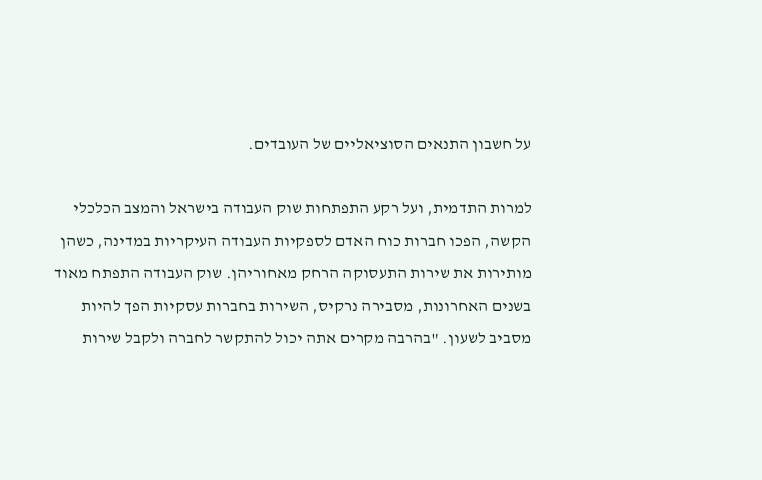על חשבון התנאים הסוציאליים של העובדים.

למרות התדמית, ועל רקע התפתחות שוק העבודה בישראל והמצב הכלכלי הקשה, הפכו חברות כוח האדם לספקיות העבודה העיקריות במדינה, כשהן מותירות את שירות התעסוקה הרחק מאחוריהן. שוק העבודה התפתח מאוד בשנים האחרונות, מסבירה נרקיס, השירות בחברות עסקיות הפך להיות מסביב לשעון. "בהרבה מקרים אתה יכול להתקשר לחברה ולקבל שירות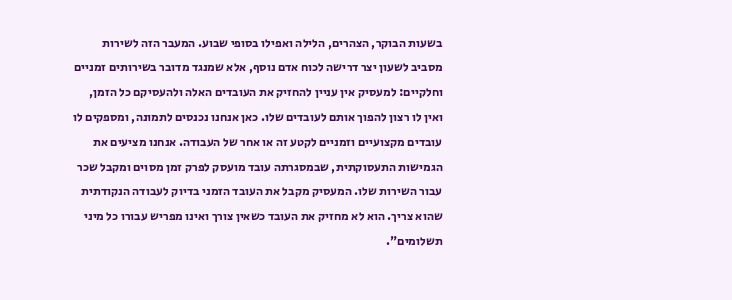בשעות הבוקר, הצהרים, הלילה ואפילו בסופי שבוע. המעבר הזה לשירות מסביב לשעון יצר דרישה לכוח אדם נוסף, אלא שמנגד מדובר בשירותים זמניים וחלקיים: למעסיק אין עניין להחזיק את העובדים האלה ולהעסיקם כל הזמן, ואין לו רצון להפוך אותם לעובדים שלו. כאן אנחנו נכנסים לתמונה, ומספקים לו עובדים מקצועיים וזמניים לקטע זה או אחר של העבודה. אנחנו מציעים את הגמישות התעסוקתית, שבמסגרתה עובד מועסק לפרק זמן מסוים ומקבל שכר עבור השירות שלו. המעסיק מקבל את העובד הזמני בדיוק לעבודה הנקודתית שהוא צריך. הוא לא מחזיק את העובד כשאין צורך ואינו מפריש עבורו כל מיני תשלומים".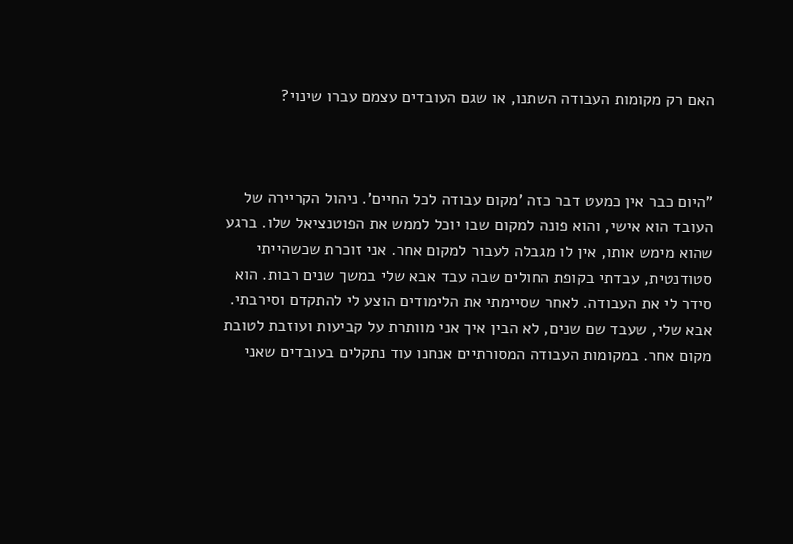האם רק מקומות העבודה השתנו, או שגם העובדים עצמם עברו שינוי?



"היום כבר אין כמעט דבר כזה 'מקום עבודה לכל החיים'. ניהול הקריירה של העובד הוא אישי, והוא פונה למקום שבו יוכל לממש את הפוטנציאל שלו. ברגע שהוא מימש אותו, אין לו מגבלה לעבור למקום אחר. אני זוכרת שכשהייתי סטודנטית, עבדתי בקופת החולים שבה עבד אבא שלי במשך שנים רבות. הוא סידר לי את העבודה. לאחר שסיימתי את הלימודים הוצע לי להתקדם וסירבתי. אבא שלי, שעבד שם שנים, לא הבין איך אני מוותרת על קביעות ועוזבת לטובת מקום אחר. במקומות העבודה המסורתיים אנחנו עוד נתקלים בעובדים שאני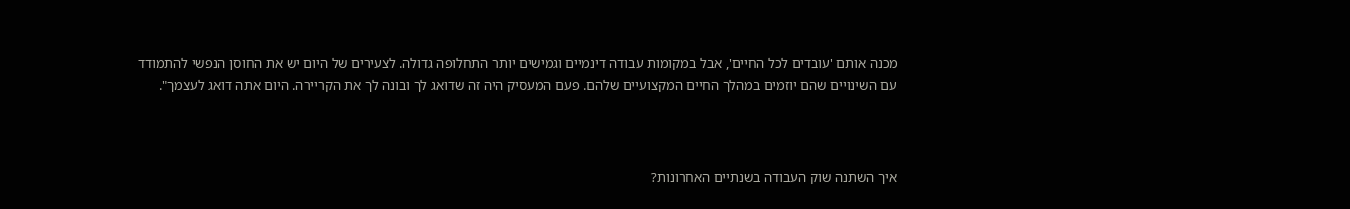מכנה אותם 'עובדים לכל החיים', אבל במקומות עבודה דינמיים וגמישים יותר התחלופה גדולה. לצעירים של היום יש את החוסן הנפשי להתמודד עם השינויים שהם יוזמים במהלך החיים המקצועיים שלהם. פעם המעסיק היה זה שדואג לך ובונה לך את הקריירה. היום אתה דואג לעצמך".



איך השתנה שוק העבודה בשנתיים האחרונות?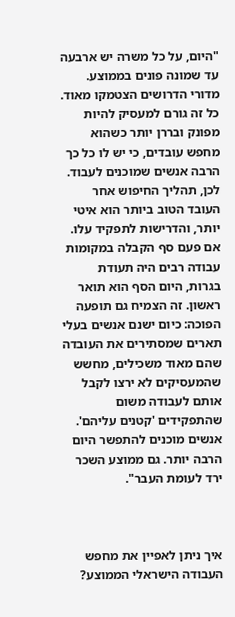"היום, על כל משרה יש ארבעה עד שמונה פונים בממוצע. מדורי הדרושים הצטמקו מאוד. כל זה גורם למעסיק להיות מפונק ובררן יותר כשהוא מחפש עובדים, כי יש לו כל כך הרבה אנשים שמוכנים לעבוד. לכן, תהליך החיפוש אחר העובד הטוב ביותר הוא איטי יותר, והדרישות לתפקיד עלו. אם פעם סף הקבלה במקומות עבודה רבים היה תעודת בגרות, היום הסף הוא תואר ראשון. זה הצמיח גם תופעה הפוכה: כיום ישנם אנשים בעלי תארים שמסתירים את העובדה שהם מאוד משכילים, מחשש שהמעסיקים לא ירצו לקבל אותם לעבודה משום שהתפקידים 'קטנים עליהם'. אנשים מוכנים להתפשר היום הרבה יותר. גם ממוצע השכר ירד לעומת העבר".



איך ניתן לאפיין את מחפש העבודה הישראלי הממוצע?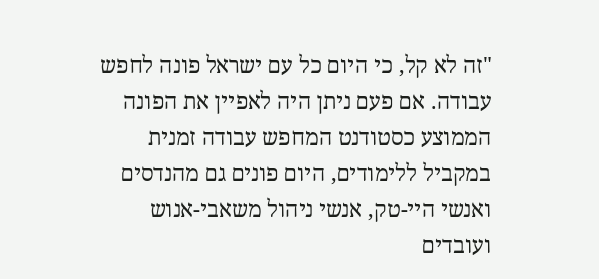"זה לא קל, כי היום כל עם ישראל פונה לחפש עבודה. אם פעם ניתן היה לאפיין את הפונה הממוצע כסטודנט המחפש עבודה זמנית במקביל ללימודים, היום פונים גם מהנדסים ואנשי היי-טק, אנשי ניהול משאבי-אנוש ועובדים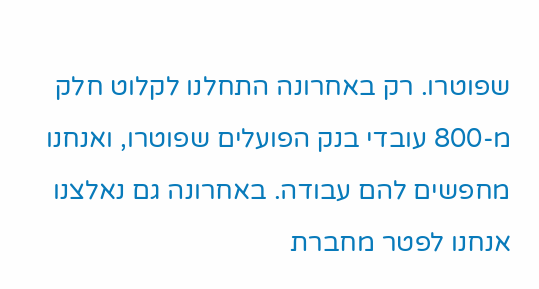שפוטרו. רק באחרונה התחלנו לקלוט חלק מ-800 עובדי בנק הפועלים שפוטרו, ואנחנו מחפשים להם עבודה. באחרונה גם נאלצנו אנחנו לפטר מחברת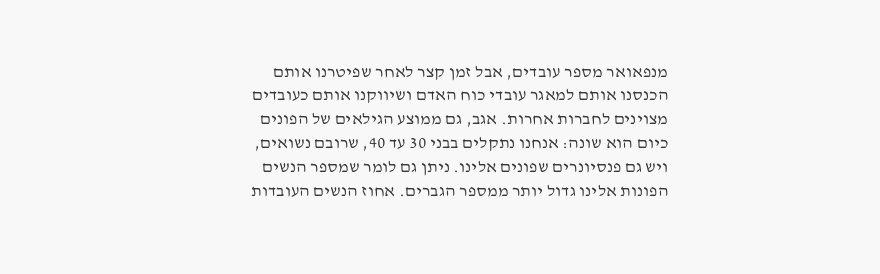מנפאואר מספר עובדים, אבל זמן קצר לאחר שפיטרנו אותם הכנסנו אותם למאגר עובדי כוח האדם ושיווקנו אותם כעובדים מצוינים לחברות אחרות. אגב, גם ממוצע הגילאים של הפונים כיום הוא שונה: אנחנו נתקלים בבני 30 עד 40, שרובם נשואים, ויש גם פנסיונרים שפונים אלינו. ניתן גם לומר שמספר הנשים הפונות אלינו גדול יותר ממספר הגברים. אחוז הנשים העובדות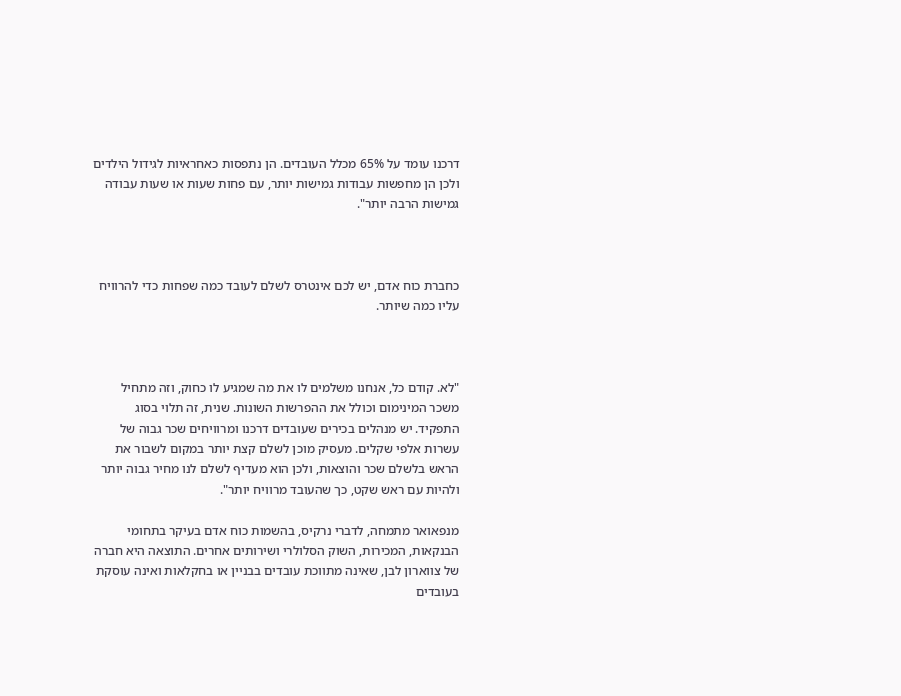דרכנו עומד על 65% מכלל העובדים. הן נתפסות כאחראיות לגידול הילדים ולכן הן מחפשות עבודות גמישות יותר, עם פחות שעות או שעות עבודה גמישות הרבה יותר".



כחברת כוח אדם, יש לכם אינטרס לשלם לעובד כמה שפחות כדי להרוויח עליו כמה שיותר.



"לא. קודם כל, אנחנו משלמים לו את מה שמגיע לו כחוק, וזה מתחיל משכר המינימום וכולל את ההפרשות השונות. שנית, זה תלוי בסוג התפקיד. יש מנהלים בכירים שעובדים דרכנו ומרוויחים שכר גבוה של עשרות אלפי שקלים. מעסיק מוכן לשלם קצת יותר במקום לשבור את הראש בלשלם שכר והוצאות, ולכן הוא מעדיף לשלם לנו מחיר גבוה יותר ולהיות עם ראש שקט, כך שהעובד מרוויח יותר".

מנפאואר מתמחה, לדברי נרקיס, בהשמות כוח אדם בעיקר בתחומי הבנקאות, המכירות, השוק הסלולרי ושירותים אחרים. התוצאה היא חברה של צווארון לבן, שאינה מתווכת עובדים בבניין או בחקלאות ואינה עוסקת בעובדים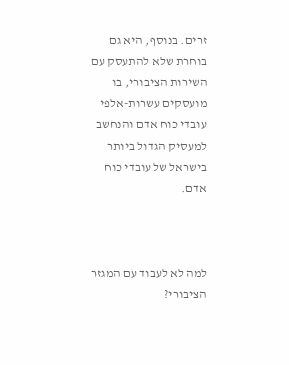זרים. בנוסף, היא גם בוחרת שלא להתעסק עם השירות הציבורי, בו מועסקים עשרות-אלפי עובדי כוח אדם והנחשב למעסיק הגדול ביותר בישראל של עובדי כוח אדם.



למה לא לעבוד עם המגזר הציבורי?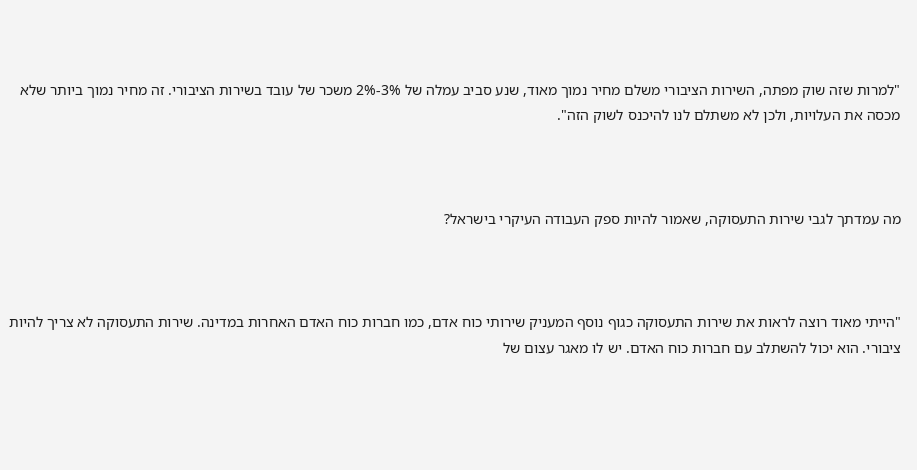"למרות שזה שוק מפתה, השירות הציבורי משלם מחיר נמוך מאוד, שנע סביב עמלה של 3%-2% משכר של עובד בשירות הציבורי. זה מחיר נמוך ביותר שלא מכסה את העלויות, ולכן לא משתלם לנו להיכנס לשוק הזה".



מה עמדתך לגבי שירות התעסוקה, שאמור להיות ספק העבודה העיקרי בישראל?



"הייתי מאוד רוצה לראות את שירות התעסוקה כגוף נוסף המעניק שירותי כוח אדם, כמו חברות כוח האדם האחרות במדינה. שירות התעסוקה לא צריך להיות ציבורי. הוא יכול להשתלב עם חברות כוח האדם. יש לו מאגר עצום של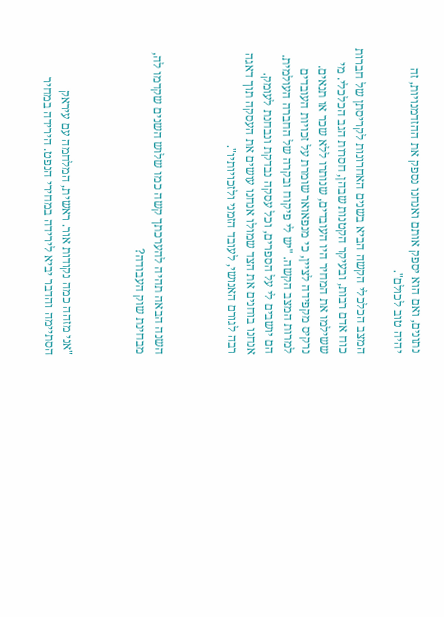נתונים, ואם הוא יספק אותם ואנחנו נספק את ההזדמנויות, זה יהיה טוב לכולם".

המצב הכלכלי הקשה הביא בשנים האחרונות לקריסתן של חברות כוח אדם רבות, ובעיקר הקטנות שבהן, חסרות הגב הכלכלי. מי ששילמו את המחיר היו העובדים, שנותרו ללא שכר או תנאים. נרקיס מקפידה לציין, כי מנפאואר שומרת על זכויות העובדים למרות המצב הקשה. "יש לי פיקוח ובקרה של החברה העולמית. הם יושבים לי על הספרים, וכל עסקה נבדקת ונבחנת לעומק. אנחנו בוחנים את הצד שמולו אנחנו עושים את העסקה תוך דאגה רבה לגורם האנושי, לעובד הזמני ולזכויותיו".



השנה הבאה תהיה להערכתך קשה כמו שלוש השנים שקדמו לה, מבחינת שוק העבודה?



"אני מזהה כמה נקודות אור. ראשית, המלחמה עם עיראק הסתיימה והדבר יביא לירידה במחירי הנפט. הירידה במחיר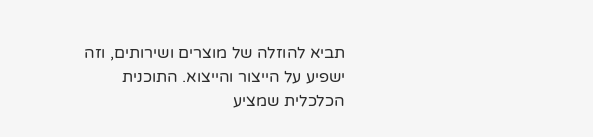תביא להוזלה של מוצרים ושירותים, וזה ישפיע על הייצור והייצוא. התוכנית הכלכלית שמציע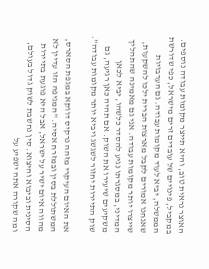האוצר נראית טוב, והיא תייצר מקומות עבודה נוספים. במקביל, פינויים של עובדים זרים מישראל, כפי שדורשת הממשלה, יביא לעוד מקומות עבודה. גם הערבויות שאנחנו אמורים לקבל מארצות הברית ילכו להשקעות, שייצרו יותר מקומות עבודה. אני גם מאמינה שהתהליך המדיני, במסגרתו נגיע להסדר כלשהו, יביא לכאן משקיעים שיעירו את השוק. אם תהיה כאן רגיעה, גם שוק התיירות יחזור לשגשג ויביא יותר מקומות עבודה".

את האיום העיקרי מזהה נרקיס דווקא במגפת הסארס, המשתוללת בסין ובמזרח אסיה. "המגיפה הזו עדיין לא מהווה איום ישיר על ישראל, אבל היא פוגעת בתיירות הסינית וביבוא והיצוא. סין נחשבת לשוק גדול בעולם, ומה שקורה אתה ישפיע על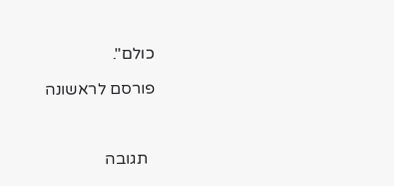כולם".

פורסם לראשונה



  תגובה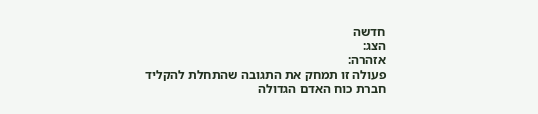חדשה
הצג:
אזהרה:
פעולה זו תמחק את התגובה שהתחלת להקליד
חברת כוח האדם הגדולה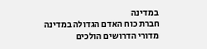במדינה
חברת כוח האדם הגדולה במדינה
מדורי הדרושים הולכים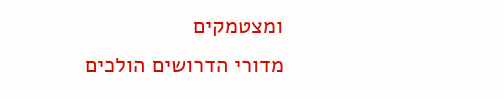ומצטמקים
מדורי הדרושים הולכים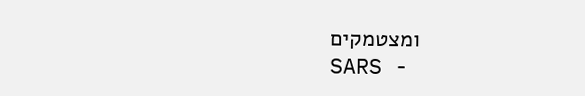ומצטמקים
SARS -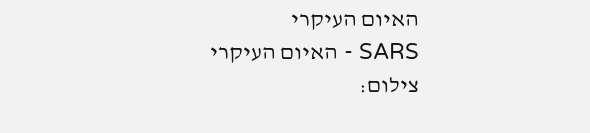האיום העיקרי
SARS - האיום העיקרי
צילום: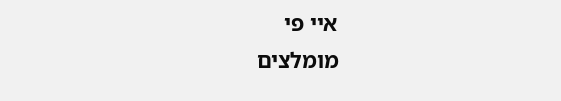איי פי
מומלצים